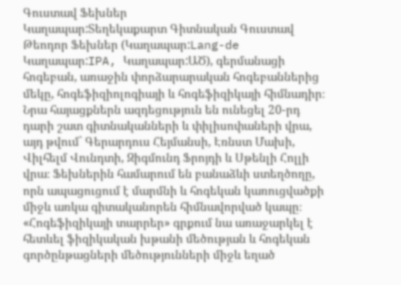Գուստավ Ֆեխներ
Կաղապար:Տեղեկաքարտ Գիտնական Գուստավ Թեոդոր Ֆեխներ (Կաղապար:Lang-de Կաղապար:IPA, Կաղապար:ԱԾ), գերմանացի հոգեբան, առաջին փորձարարական հոգեբաններից մեկը, հոգեֆիզիոլոգիայի և հոգեֆիզիկայի հիմնադիր։ Նրա հայացքներն ազդեցություն են ունեցել 20-րդ դարի շատ գիտնականների և փիլիսոփաների վրա, այդ թվում` Գերարդուս Հեյմանսի, Էռնստ Մախի, Վիլհելմ Վունդտի, Զիգմունդ Ֆրոյդի և Սթենլի Հոլլի վրա։ Ֆեխներին համարում են բանաձևի ստեղծողը, որն ապացուցում է մարմնի և հոգեկան կառուցվածքի միջև առկա գիտականորեն հիմնավորված կապը։ «Հոգեֆիզիկայի տարրեր» գրքում նա առաջարկել է հետևել ֆիզիկական խթանի մեծության և հոգեկան գործընթացների մեծությունների միջև եղած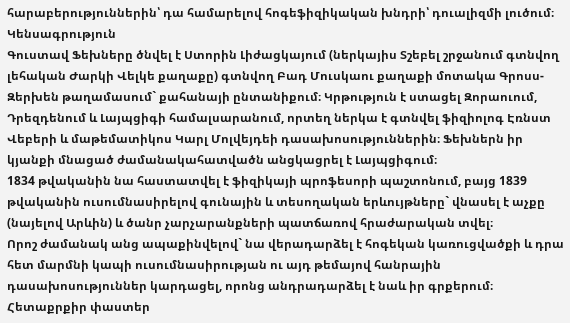հարաբերություններին՝ դա համարելով հոգեֆիզիկական խնդրի՝ դուալիզմի լուծում։
Կենսագրություն
Գուստավ Ֆեխները ծնվել է Ստորին Լիժացկայում (ներկայիս Տշեբել շրջանում գտնվող լեհական Ժարկի Վելկե քաղաքը) գտնվող Բադ Մուսկաու քաղաքի մոտակա Գրոսս-Զերխեն թաղամասում` քահանայի ընտանիքում։ Կրթություն է ստացել Զորաուում, Դրեզդենում և Լայպցիգի համալսարանում, որտեղ ներկա է գտնվել ֆիզիոլոգ Էռնստ Վեբերի և մաթեմատիկոս Կարլ Մոլվեյդեի դասախոսություններին։ Ֆեխներն իր կյանքի մնացած ժամանակահատվածն անցկացրել է Լայպցիգում։
1834 թվականին նա հաստատվել է ֆիզիկայի պրոֆեսորի պաշտոնում, բայց 1839 թվականին ուսումնասիրելով գունային և տեսողական երևույթները` վնասել է աչքը (նայելով Արևին) և ծանր չարչարանքների պատճառով հրաժարական տվել։
Որոշ ժամանակ անց ապաքինվելով` նա վերադարձել է հոգեկան կառուցվածքի և դրա հետ մարմնի կապի ուսումնասիրության ու այդ թեմայով հանրային դասախոսություններ կարդացել, որոնց անդրադարձել է նաև իր գրքերում։
Հետաքրքիր փաստեր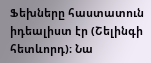Ֆեխները հաստատուն իդեալիստ էր (Շելինգի հետևորդ)։ Նա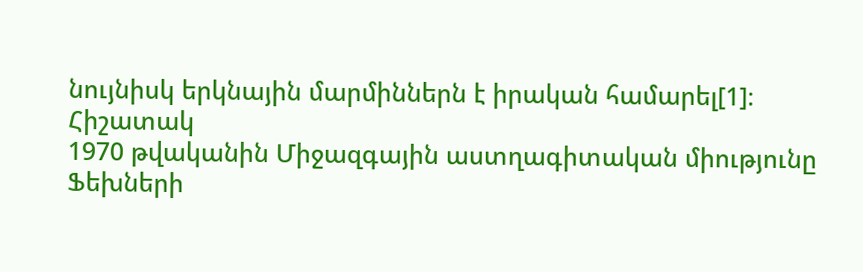նույնիսկ երկնային մարմիններն է իրական համարել[1]։
Հիշատակ
1970 թվականին Միջազգային աստղագիտական միությունը Ֆեխների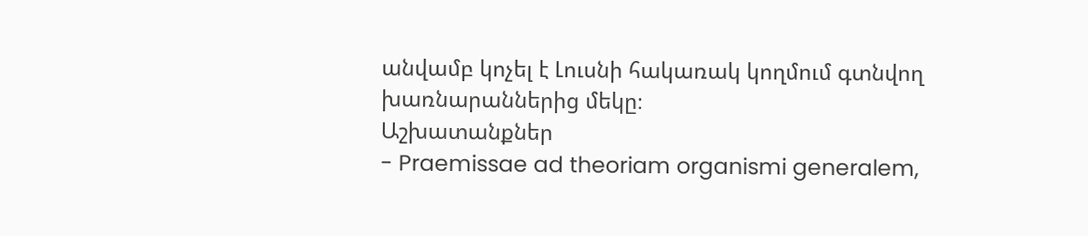անվամբ կոչել է Լուսնի հակառակ կողմում գտնվող խառնարաններից մեկը։
Աշխատանքներ
- Praemissae ad theoriam organismi generalem,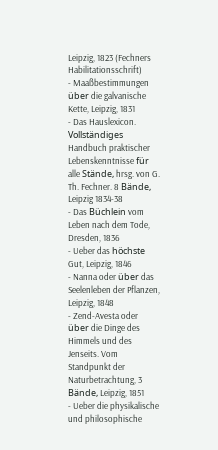Leipzig, 1823 (Fechners Habilitationsschrift)
- Maaßbestimmungen über die galvanische Kette, Leipzig, 1831
- Das Hauslexicon. Vollständiges Handbuch praktischer Lebenskenntnisse für alle Stände, hrsg. von G. Th. Fechner. 8 Bände, Leipzig 1834-38
- Das Büchlein vom Leben nach dem Tode, Dresden, 1836
- Ueber das höchste Gut, Leipzig, 1846
- Nanna oder über das Seelenleben der Pflanzen, Leipzig, 1848
- Zend-Avesta oder über die Dinge des Himmels und des Jenseits. Vom Standpunkt der Naturbetrachtung, 3 Bände, Leipzig, 1851
- Ueber die physikalische und philosophische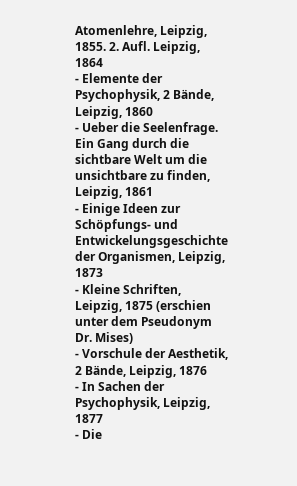Atomenlehre, Leipzig, 1855. 2. Aufl. Leipzig, 1864
- Elemente der Psychophysik, 2 Bände, Leipzig, 1860
- Ueber die Seelenfrage. Ein Gang durch die sichtbare Welt um die unsichtbare zu finden, Leipzig, 1861
- Einige Ideen zur Schöpfungs- und Entwickelungsgeschichte der Organismen, Leipzig, 1873
- Kleine Schriften, Leipzig, 1875 (erschien unter dem Pseudonym Dr. Mises)
- Vorschule der Aesthetik, 2 Bände, Leipzig, 1876
- In Sachen der Psychophysik, Leipzig, 1877
- Die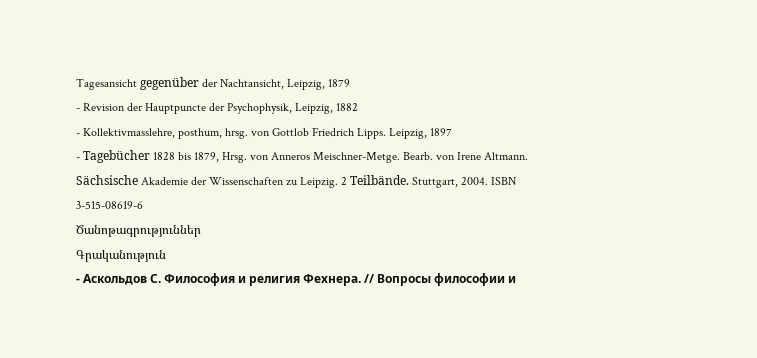Tagesansicht gegenüber der Nachtansicht, Leipzig, 1879
- Revision der Hauptpuncte der Psychophysik, Leipzig, 1882
- Kollektivmasslehre, posthum, hrsg. von Gottlob Friedrich Lipps. Leipzig, 1897
- Tagebücher 1828 bis 1879, Hrsg. von Anneros Meischner-Metge. Bearb. von Irene Altmann. Sächsische Akademie der Wissenschaften zu Leipzig. 2 Teilbände. Stuttgart, 2004. ISBN 3-515-08619-6
Ծանոթագրություններ
Գրականություն
- Аскольдов С. Философия и религия Фехнера. // Вопросы философии и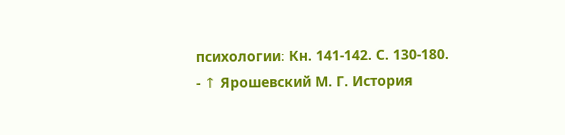психологии։ Кн. 141-142. С. 130-180.
- ↑ Ярошевский М. Г. История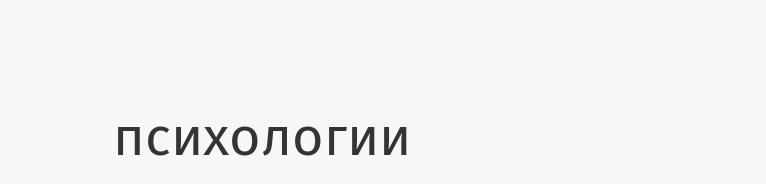психологии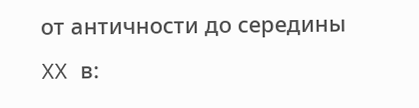от античности до середины XX в: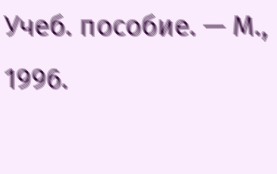Учеб. пособие. — М., 1996.